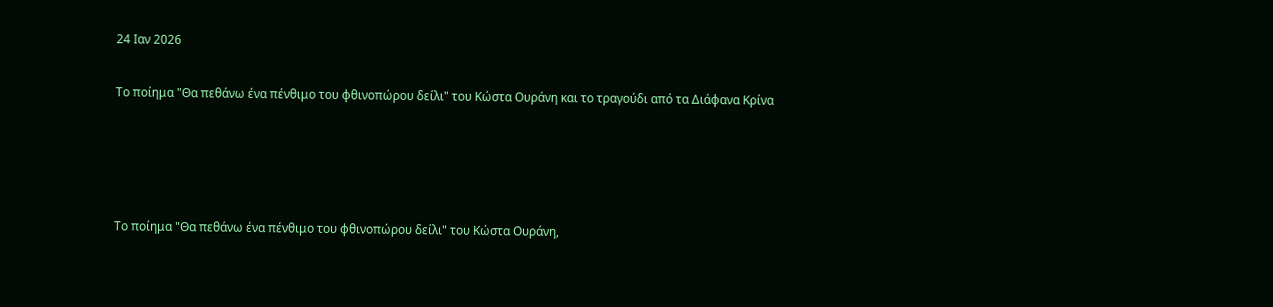24 Ιαν 2026

Το ποίημα "Θα πεθάνω ένα πένθιμο του φθινοπώρου δείλι" του Κώστα Ουράνη και το τραγούδι από τα Διάφανα Κρίνα




Το ποίημα "Θα πεθάνω ένα πένθιμο του φθινοπώρου δείλι" του Κώστα Ουράνη,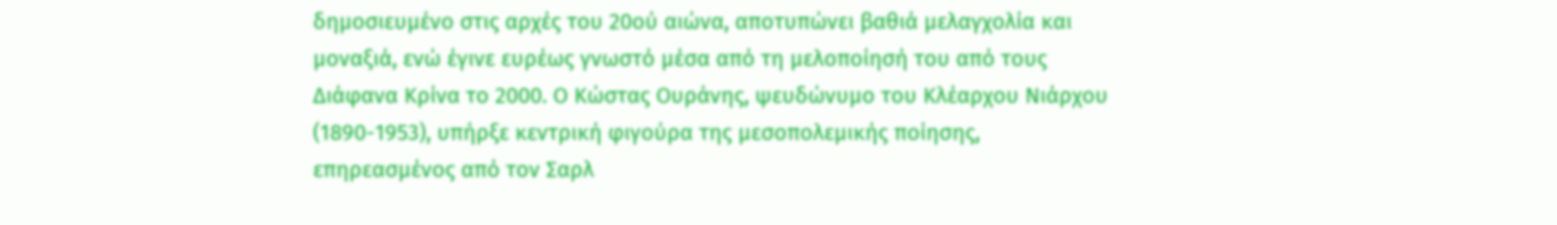δημοσιευμένο στις αρχές του 20ού αιώνα, αποτυπώνει βαθιά μελαγχολία και μοναξιά, ενώ έγινε ευρέως γνωστό μέσα από τη μελοποίησή του από τους Διάφανα Κρίνα το 2000. Ο Κώστας Ουράνης, ψευδώνυμο του Κλέαρχου Νιάρχου (1890-1953), υπήρξε κεντρική φιγούρα της μεσοπολεμικής ποίησης, επηρεασμένος από τον Σαρλ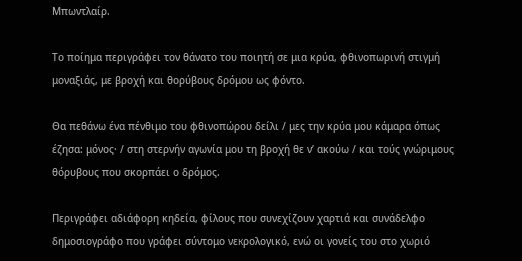Μπωντλαίρ.

Το ποίημα περιγράφει τον θάνατο του ποιητή σε μια κρύα, φθινοπωρινή στιγμή μοναξιάς, με βροχή και θορύβους δρόμου ως φόντο.

Θα πεθάνω ένα πένθιμο του φθινοπώρου δείλι / μες την κρύα μου κάμαρα όπως έζησα: μόνος· / στη στερνήν αγωνία μου τη βροχή θε ν’ ακούω / και τούς γνώριμους θόρυβους που σκορπάει ο δρόμος.

Περιγράφει αδιάφορη κηδεία, φίλους που συνεχίζουν χαρτιά και συνάδελφο δημοσιογράφο που γράφει σύντομο νεкρολογικό, ενώ οι γονείς του στο χωριό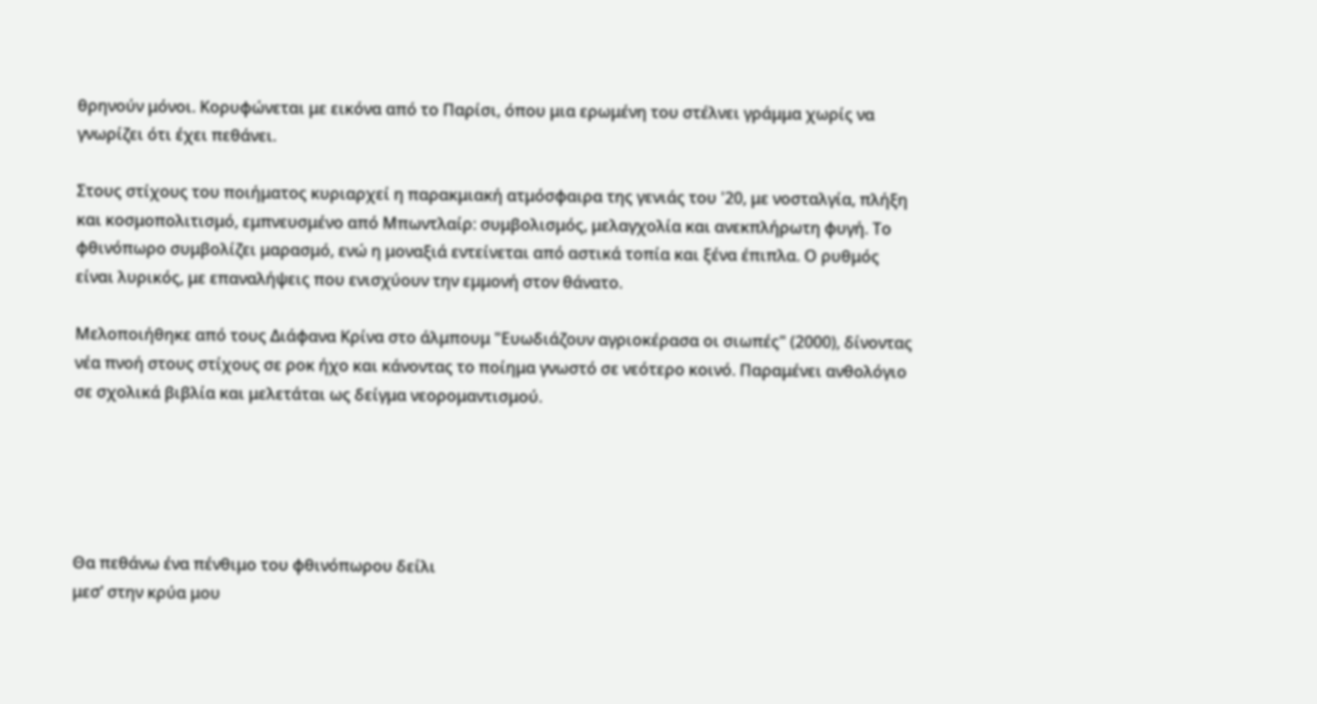θρηνούν μόνοι. Κορυφώνεται με εικόνα από το Παρίσι, όπου μια ερωμένη του στέλνει γράμμα χωρίς να γνωρίζει ότι έχει πεθάνει.

Στους στίχους του ποιήματος κυριαρχεί η παρακμιακή ατμόσφαιρα της γενιάς του '20, με νοσταλγία, πλήξη και κοσμοπολιτισμό, εμπνευσμένο από Μπωντλαίρ: συμβολισμός, μελαγχολία και ανεκπλήρωτη φυγή. Το φθινόπωρο συμβολίζει μαρασμό, ενώ η μοναξιά εντείνεται από αστικά τοπία και ξένα έπιπλα. Ο ρυθμός είναι λυρικός, με επαναλήψεις που ενισχύουν την εμμονή στον θάνατο.

Μελοποιήθηκε από τους Διάφανα Κρίνα στο άλμπουμ "Ευωδιάζουν αγριοκέρασα οι σιωπές" (2000), δίνοντας νέα πνοή στους στίχους σε ροκ ήχο και κάνοντας το ποίημα γνωστό σε νεότερο κοινό. Παραμένει ανθολόγιο σε σχολικά βιβλία και μελετάται ως δείγμα νεορομαντισμού.





Θα πεθάνω ένα πένθιμο του φθινόπωρου δείλι
μεσ’ στην κρύα μου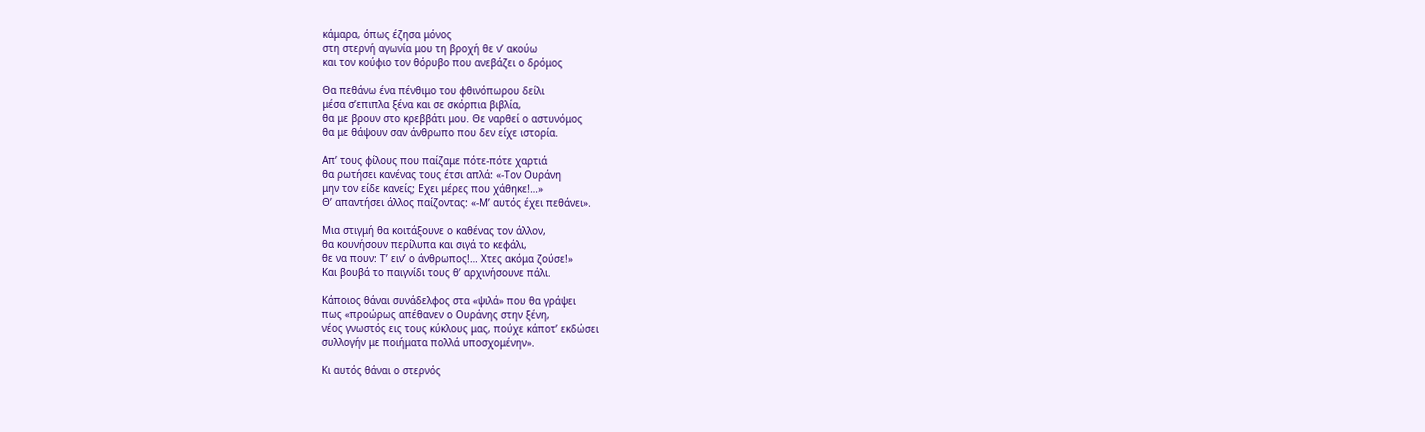κάμαρα, όπως έζησα μόνος
στη στερνή αγωνία μου τη βροχή θε ν’ ακούω
και τον κούφιο τον θόρυβο που ανεβάζει ο δρόμος

Θα πεθάνω ένα πένθιμο του φθινόπωρου δείλι
μέσα σ’επιπλα ξένα και σε σκόρπια βιβλία,
θα με βρουν στο κρεββάτι μου. Θε ναρθεί ο αστυνόμος
θα με θάψουν σαν άνθρωπο που δεν είχε ιστορία.

Απ’ τους φίλους που παίζαμε πότε-πότε χαρτιά
θα ρωτήσει κανένας τους έτσι απλά: «-Τον Ουράνη
μην τον είδε κανείς; Εχει μέρες που χάθηκε!…»
Θ’ απαντήσει άλλος παίζοντας: «-Μ’ αυτός έχει πεθάνει».

Μια στιγμή θα κοιτάξουνε ο καθένας τον άλλον,
θα κουνήσουν περίλυπα και σιγά το κεφάλι,
θε να πουν: Τ’ ειν’ ο άνθρωπος!… Χτες ακόμα ζούσε!»
Και βουβά το παιγνίδι τους θ’ αρχινήσουνε πάλι.

Κάποιος θάναι συνάδελφος στα «ψιλά» που θα γράψει
πως «προώρως απέθανεν ο Ουράνης στην ξένη,
νέος γνωστός εις τους κύκλους μας, πούχε κάποτ’ εκδώσει
συλλογήν με ποιήματα πολλά υποσχομένην».

Κι αυτός θάναι ο στερνός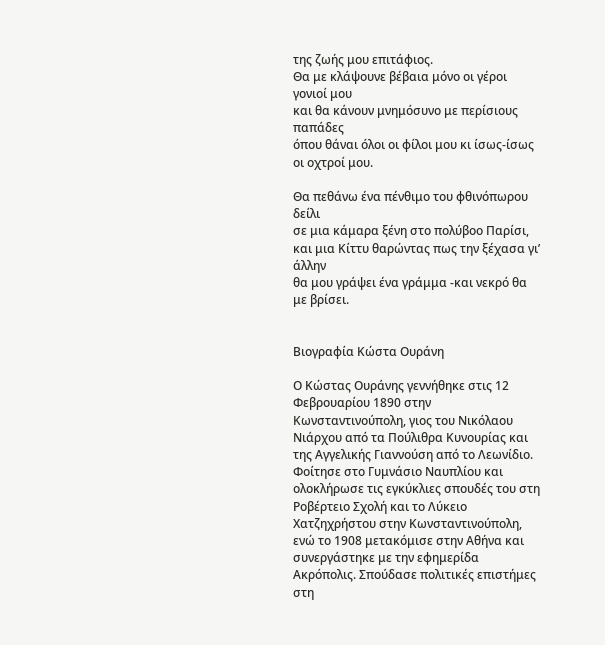της ζωής μου επιτάφιος.
Θα με κλάψουνε βέβαια μόνο οι γέροι γονιοί μου
και θα κάνουν μνημόσυνο με περίσιους παπάδες
όπου θάναι όλοι οι φίλοι μου κι ίσως-ίσως οι οχτροί μου.

Θα πεθάνω ένα πένθιμο του φθινόπωρου δείλι
σε μια κάμαρα ξένη στο πολύβοο Παρίσι,
και μια Κίττυ θαρώντας πως την ξέχασα γι’ άλλην
θα μου γράψει ένα γράμμα -και νεκρό θα με βρίσει.


Βιογραφία Κώστα Ουράνη

Ο Κώστας Ουράνης γεννήθηκε στις 12 Φεβρουαρίου 1890 στην Κωνσταντινούπολη, γιος του Νικόλαου Νιάρχου από τα Πούλιθρα Κυνουρίας και της Αγγελικής Γιαννούση από το Λεωνίδιο. Φοίτησε στο Γυμνάσιο Ναυπλίου και ολοκλήρωσε τις εγκύκλιες σπουδές του στη Ροβέρτειο Σχολή και το Λύκειο Χατζηχρήστου στην Κωνσταντινούπολη, ενώ το 1908 μετακόμισε στην Αθήνα και συνεργάστηκε με την εφημερίδα Ακρόπολις. Σπούδασε πολιτικές επιστήμες στη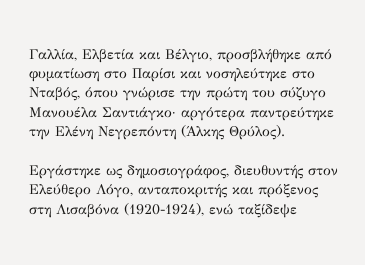Γαλλία, Ελβετία και Βέλγιο, προσβλήθηκε από φυματίωση στο Παρίσι και νοσηλεύτηκε στο Νταβός, όπου γνώρισε την πρώτη του σύζυγο Μανουέλα Σαντιάγκο· αργότερα παντρεύτηκε την Ελένη Νεγρεπόντη (Άλκης Θρύλος).

Εργάστηκε ως δημοσιογράφος, διευθυντής στον Ελεύθερο Λόγο, ανταποκριτής και πρόξενος στη Λισαβόνα (1920-1924), ενώ ταξίδεψε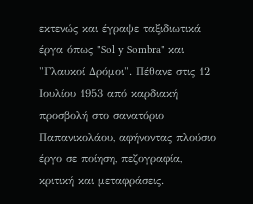εκτενώς και έγραψε ταξιδιωτικά έργα όπως "Sol y Sombra" και "Γλαυκοί Δρόμοι". Πέθανε στις 12 Ιουλίου 1953 από καρδιακή προσβολή στο σανατόριο Παπανικολάου, αφήνοντας πλούσιο έργο σε ποίηση, πεζογραφία, κριτική και μεταφράσεις.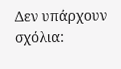Δεν υπάρχουν σχόλια: